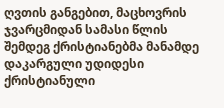ღვთის განგებით, მაცხოვრის ჯვარცმიდან სამასი წლის შემდეგ ქრისტიანებმა მანამდე დაკარგული უდიდესი ქრისტიანული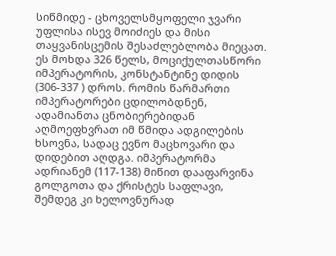სიწმიდე - ცხოველსმყოფელი ჯვარი უფლისა ისევ მოიძიეს და მისი თაყვანისცემის შესაძლებლობა მიეცათ. ეს მოხდა 326 წელს, მოციქულთასწორი იმპერატორის, კონსტანტინე დიდის (306-337 ) დროს. რომის წარმართი იმპერატორები ცდილობდნენ, ადამიანთა ცნობიერებიდან აღმოეფხვრათ იმ წმიდა ადგილების ხსოვნა, სადაც ევნო მაცხოვარი და დიდებით აღდგა. იმპერატორმა ადრიანემ (117-138) მიწით დააფარვინა გოლგოთა და ქრისტეს საფლავი, შემდეგ კი ხელოვნურად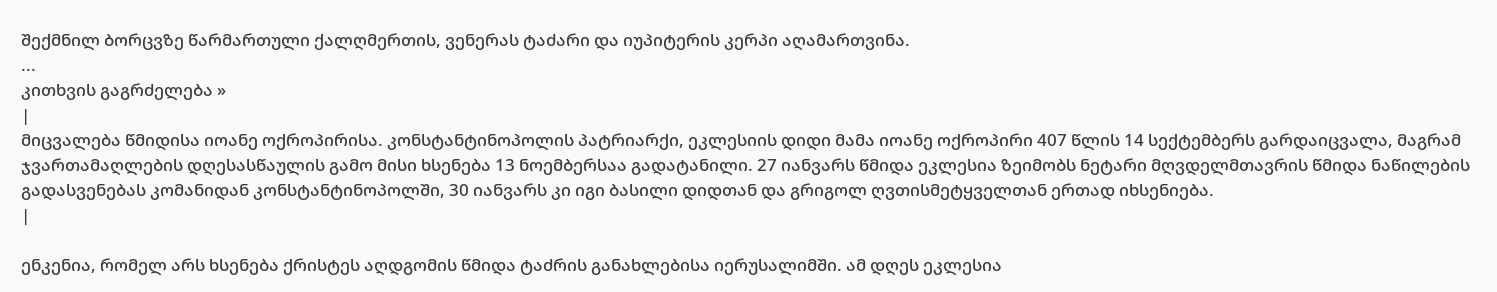შექმნილ ბორცვზე წარმართული ქალღმერთის, ვენერას ტაძარი და იუპიტერის კერპი აღამართვინა.
...
კითხვის გაგრძელება »
|
მიცვალება წმიდისა იოანე ოქროპირისა. კონსტანტინოპოლის პატრიარქი, ეკლესიის დიდი მამა იოანე ოქროპირი 407 წლის 14 სექტემბერს გარდაიცვალა, მაგრამ ჯვართამაღლების დღესასწაულის გამო მისი ხსენება 13 ნოემბერსაა გადატანილი. 27 იანვარს წმიდა ეკლესია ზეიმობს ნეტარი მღვდელმთავრის წმიდა ნაწილების გადასვენებას კომანიდან კონსტანტინოპოლში, 30 იანვარს კი იგი ბასილი დიდთან და გრიგოლ ღვთისმეტყველთან ერთად იხსენიება.
|

ენკენია, რომელ არს ხსენება ქრისტეს აღდგომის წმიდა ტაძრის განახლებისა იერუსალიმში. ამ დღეს ეკლესია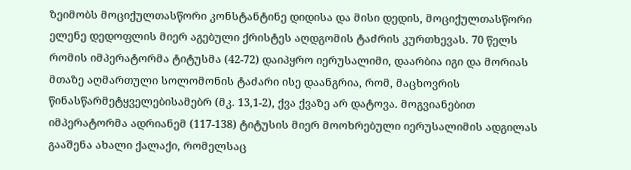ზეიმობს მოციქულთასწორი კონსტანტინე დიდისა და მისი დედის, მოციქულთასწორი ელენე დედოფლის მიერ აგებული ქრისტეს აღდგომის ტაძრის კურთხევას. 70 წელს რომის იმპერატორმა ტიტუსმა (42-72) დაიპყრო იერუსალიმი, დაარბია იგი და მორიას მთაზე აღმართული სოლომონის ტაძარი ისე დაანგრია, რომ, მაცხოვრის წინასწარმეტყველებისამებრ (მკ. 13,1-2), ქვა ქვაზე არ დატოვა. მოგვიანებით იმპერატორმა ადრიანემ (117-138) ტიტუსის მიერ მოოხრებული იერუსალიმის ადგილას გააშენა ახალი ქალაქი, რომელსაც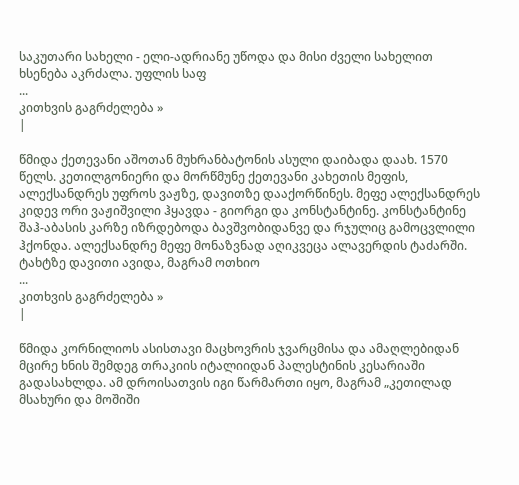საკუთარი სახელი - ელი-ადრიანე უწოდა და მისი ძველი სახელით ხსენება აკრძალა. უფლის საფ
...
კითხვის გაგრძელება »
|

წმიდა ქეთევანი აშოთან მუხრანბატონის ასული დაიბადა დაახ. 1570 წელს. კეთილგონიერი და მორწმუნე ქეთევანი კახეთის მეფის, ალექსანდრეს უფროს ვაჟზე, დავითზე დააქორწინეს. მეფე ალექსანდრეს კიდევ ორი ვაჟიშვილი ჰყავდა - გიორგი და კონსტანტინე. კონსტანტინე შაჰ-აბასის კარზე იზრდებოდა ბავშვობიდანვე და რჯულიც გამოცვლილი ჰქონდა. ალექსანდრე მეფე მონაზვნად აღიკვეცა ალავერდის ტაძარში. ტახტზე დავითი ავიდა, მაგრამ ოთხიო
...
კითხვის გაგრძელება »
|

წმიდა კორნილიოს ასისთავი მაცხოვრის ჯვარცმისა და ამაღლებიდან მცირე ხნის შემდეგ თრაკიის იტალიიდან პალესტინის კესარიაში გადასახლდა. ამ დროისათვის იგი წარმართი იყო, მაგრამ „კეთილად მსახური და მოშიში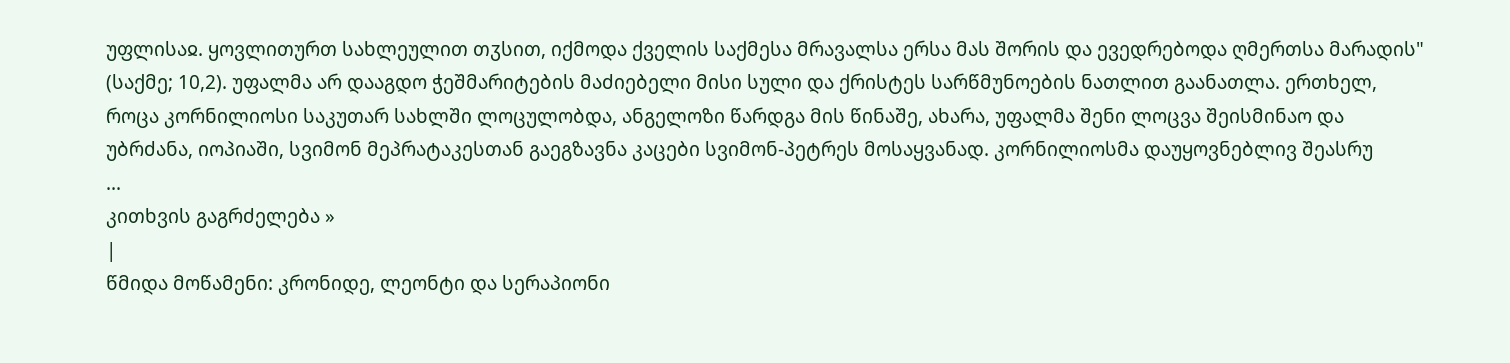უფლისაჲ. ყოვლითურთ სახლეულით თჳსით, იქმოდა ქველის საქმესა მრავალსა ერსა მას შორის და ევედრებოდა ღმერთსა მარადის" (საქმე; 10,2). უფალმა არ დააგდო ჭეშმარიტების მაძიებელი მისი სული და ქრისტეს სარწმუნოების ნათლით გაანათლა. ერთხელ, როცა კორნილიოსი საკუთარ სახლში ლოცულობდა, ანგელოზი წარდგა მის წინაშე, ახარა, უფალმა შენი ლოცვა შეისმინაო და უბრძანა, იოპიაში, სვიმონ მეპრატაკესთან გაეგზავნა კაცები სვიმონ-პეტრეს მოსაყვანად. კორნილიოსმა დაუყოვნებლივ შეასრუ
...
კითხვის გაგრძელება »
|
წმიდა მოწამენი: კრონიდე, ლეონტი და სერაპიონი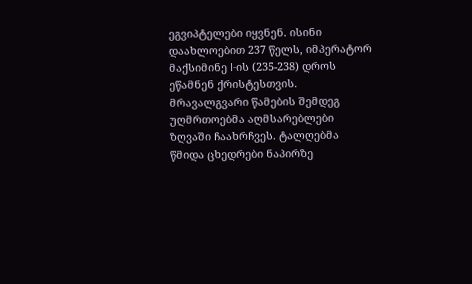ეგვიპტელები იყვნენ. ისინი დაახლოებით 237 წელს, იმპერატორ მაქსიმინე I-ის (235-238) დროს ეწამნენ ქრისტესთვის. მრავალგვარი წამების შემდეგ უღმრთოებმა აღმსარებლები ზღვაში ჩაახრჩვეს. ტალღებმა წმიდა ცხედრები ნაპირზე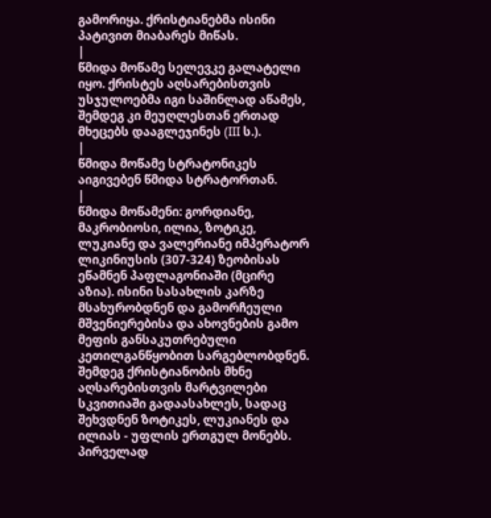გამორიყა. ქრისტიანებმა ისინი პატივით მიაბარეს მიწას.
|
წმიდა მოწამე სელევკე გალატელი იყო. ქრისტეს აღსარებისთვის უსჯულოებმა იგი საშინლად აწამეს, შემდეგ კი მეუღლესთან ერთად მხეცებს დააგლეჯინეს (III ს.).
|
წმიდა მოწამე სტრატონიკეს აიგივებენ წმიდა სტრატორთან.
|
წმიდა მოწამენი: გორდიანე, მაკრობიოსი, ილია, ზოტიკე, ლუკიანე და ვალერიანე იმპერატორ ლიკინიუსის (307-324) ზეობისას ეწამნენ პაფლაგონიაში (მცირე აზია). ისინი სასახლის კარზე მსახურობდნენ და გამორჩეული მშვენიერებისა და ახოვნების გამო მეფის განსაკუთრებული კეთილგანწყობით სარგებლობდნენ. შემდეგ ქრისტიანობის მხნე აღსარებისთვის მარტვილები სკვითიაში გადაასახლეს, სადაც შეხვდნენ ზოტიკეს, ლუკიანეს და ილიას - უფლის ერთგულ მონებს. პირველად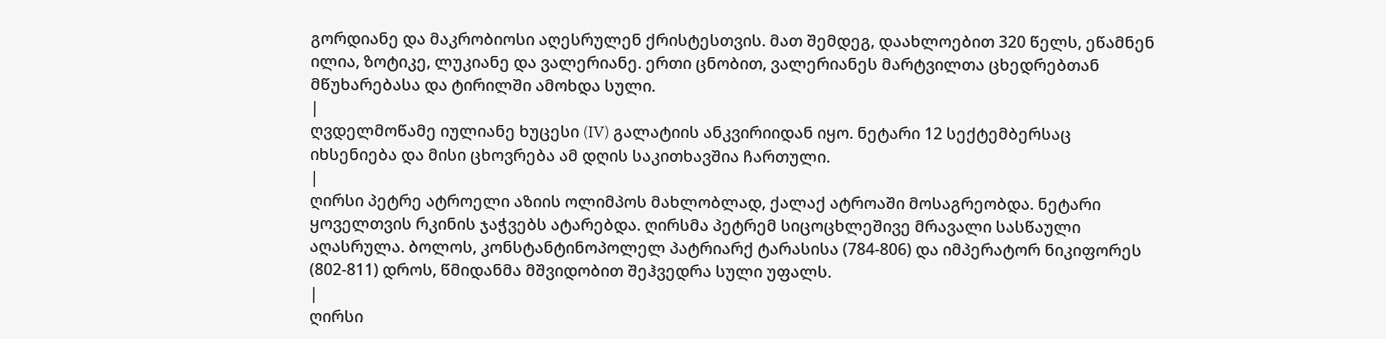გორდიანე და მაკრობიოსი აღესრულენ ქრისტესთვის. მათ შემდეგ, დაახლოებით 320 წელს, ეწამნენ ილია, ზოტიკე, ლუკიანე და ვალერიანე. ერთი ცნობით, ვალერიანეს მარტვილთა ცხედრებთან მწუხარებასა და ტირილში ამოხდა სული.
|
ღვდელმოწამე იულიანე ხუცესი (IV) გალატიის ანკვირიიდან იყო. ნეტარი 12 სექტემბერსაც იხსენიება და მისი ცხოვრება ამ დღის საკითხავშია ჩართული.
|
ღირსი პეტრე ატროელი აზიის ოლიმპოს მახლობლად, ქალაქ ატროაში მოსაგრეობდა. ნეტარი ყოველთვის რკინის ჯაჭვებს ატარებდა. ღირსმა პეტრემ სიცოცხლეშივე მრავალი სასწაული აღასრულა. ბოლოს, კონსტანტინოპოლელ პატრიარქ ტარასისა (784-806) და იმპერატორ ნიკიფორეს (802-811) დროს, წმიდანმა მშვიდობით შეჰვედრა სული უფალს.
|
ღირსი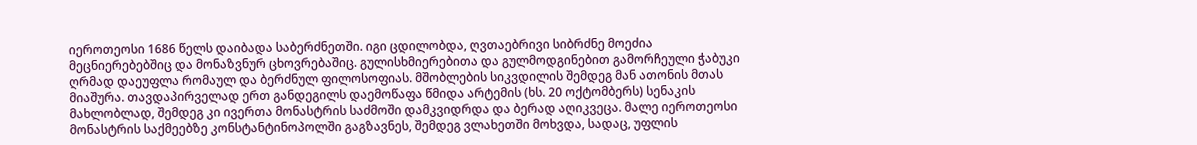იეროთეოსი 1686 წელს დაიბადა საბერძნეთში. იგი ცდილობდა, ღვთაებრივი სიბრძნე მოეძია მეცნიერებებშიც და მონაზვნურ ცხოვრებაშიც. გულისხმიერებითა და გულმოდგინებით გამორჩეული ჭაბუკი ღრმად დაეუფლა რომაულ და ბერძნულ ფილოსოფიას. მშობლების სიკვდილის შემდეგ მან ათონის მთას მიაშურა. თავდაპირველად ერთ განდეგილს დაემოწაფა წმიდა არტემის (ხს. 20 ოქტომბერს) სენაკის მახლობლად, შემდეგ კი ივერთა მონასტრის საძმოში დამკვიდრდა და ბერად აღიკვეცა. მალე იეროთეოსი მონასტრის საქმეებზე კონსტანტინოპოლში გაგზავნეს, შემდეგ ვლახეთში მოხვდა, სადაც, უფლის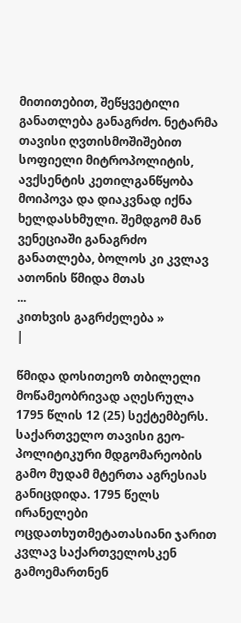მითითებით, შეწყვეტილი განათლება განაგრძო. ნეტარმა თავისი ღვთისმოშიშებით სოფიელი მიტროპოლიტის, ავქსენტის კეთილგანწყობა მოიპოვა და დიაკვნად იქნა ხელდასხმული. შემდგომ მან ვენეციაში განაგრძო განათლება, ბოლოს კი კვლავ ათონის წმიდა მთას
...
კითხვის გაგრძელება »
|

წმიდა დოსითეოზ თბილელი მოწამეობრივად აღესრულა 1795 წლის 12 (25) სექტემბერს. საქართველო თავისი გეო-პოლიტიკური მდგომარეობის გამო მუდამ მტერთა აგრესიას განიცდიდა. 1795 წელს ირანელები ოცდათხუთმეტათასიანი ჯარით კვლავ საქართველოსკენ გამოემართნენ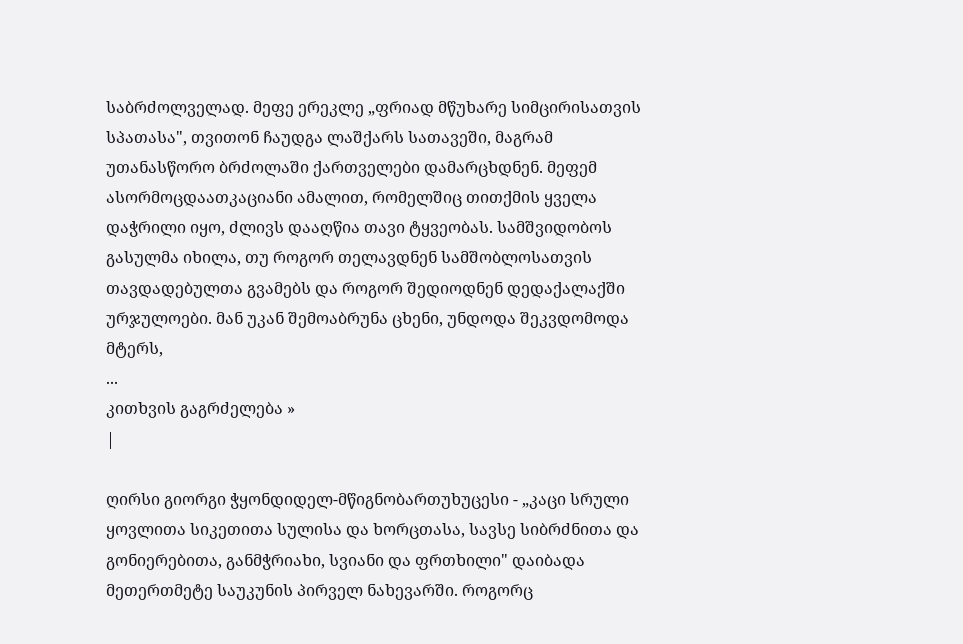საბრძოლველად. მეფე ერეკლე „ფრიად მწუხარე სიმცირისათვის სპათასა", თვითონ ჩაუდგა ლაშქარს სათავეში, მაგრამ უთანასწორო ბრძოლაში ქართველები დამარცხდნენ. მეფემ ასორმოცდაათკაციანი ამალით, რომელშიც თითქმის ყველა დაჭრილი იყო, ძლივს დააღწია თავი ტყვეობას. სამშვიდობოს გასულმა იხილა, თუ როგორ თელავდნენ სამშობლოსათვის თავდადებულთა გვამებს და როგორ შედიოდნენ დედაქალაქში ურჯულოები. მან უკან შემოაბრუნა ცხენი, უნდოდა შეკვდომოდა მტერს,
...
კითხვის გაგრძელება »
|

ღირსი გიორგი ჭყონდიდელ-მწიგნობართუხუცესი - „კაცი სრული ყოვლითა სიკეთითა სულისა და ხორცთასა, სავსე სიბრძნითა და გონიერებითა, განმჭრიახი, სვიანი და ფრთხილი" დაიბადა მეთერთმეტე საუკუნის პირველ ნახევარში. როგორც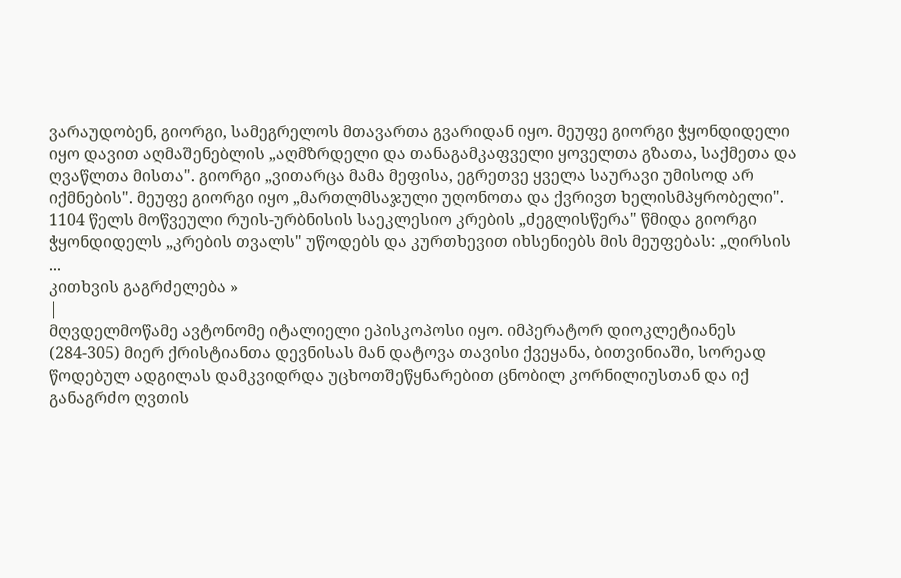ვარაუდობენ, გიორგი, სამეგრელოს მთავართა გვარიდან იყო. მეუფე გიორგი ჭყონდიდელი იყო დავით აღმაშენებლის „აღმზრდელი და თანაგამკაფველი ყოველთა გზათა, საქმეთა და ღვაწლთა მისთა". გიორგი „ვითარცა მამა მეფისა, ეგრეთვე ყველა საურავი უმისოდ არ იქმნების". მეუფე გიორგი იყო „მართლმსაჯული უღონოთა და ქვრივთ ხელისმპყრობელი". 1104 წელს მოწვეული რუის-ურბნისის საეკლესიო კრების „ძეგლისწერა" წმიდა გიორგი ჭყონდიდელს „კრების თვალს" უწოდებს და კურთხევით იხსენიებს მის მეუფებას: „ღირსის
...
კითხვის გაგრძელება »
|
მღვდელმოწამე ავტონომე იტალიელი ეპისკოპოსი იყო. იმპერატორ დიოკლეტიანეს (284-305) მიერ ქრისტიანთა დევნისას მან დატოვა თავისი ქვეყანა, ბითვინიაში, სორეად წოდებულ ადგილას დამკვიდრდა უცხოთშეწყნარებით ცნობილ კორნილიუსთან და იქ განაგრძო ღვთის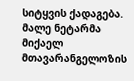სიტყვის ქადაგება. მალე ნეტარმა მიქაელ მთავარანგელოზის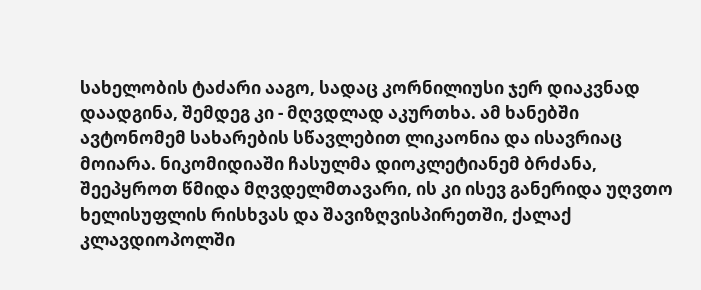სახელობის ტაძარი ააგო, სადაც კორნილიუსი ჯერ დიაკვნად დაადგინა, შემდეგ კი - მღვდლად აკურთხა. ამ ხანებში ავტონომემ სახარების სწავლებით ლიკაონია და ისავრიაც მოიარა. ნიკომიდიაში ჩასულმა დიოკლეტიანემ ბრძანა, შეეპყროთ წმიდა მღვდელმთავარი, ის კი ისევ განერიდა უღვთო ხელისუფლის რისხვას და შავიზღვისპირეთში, ქალაქ კლავდიოპოლში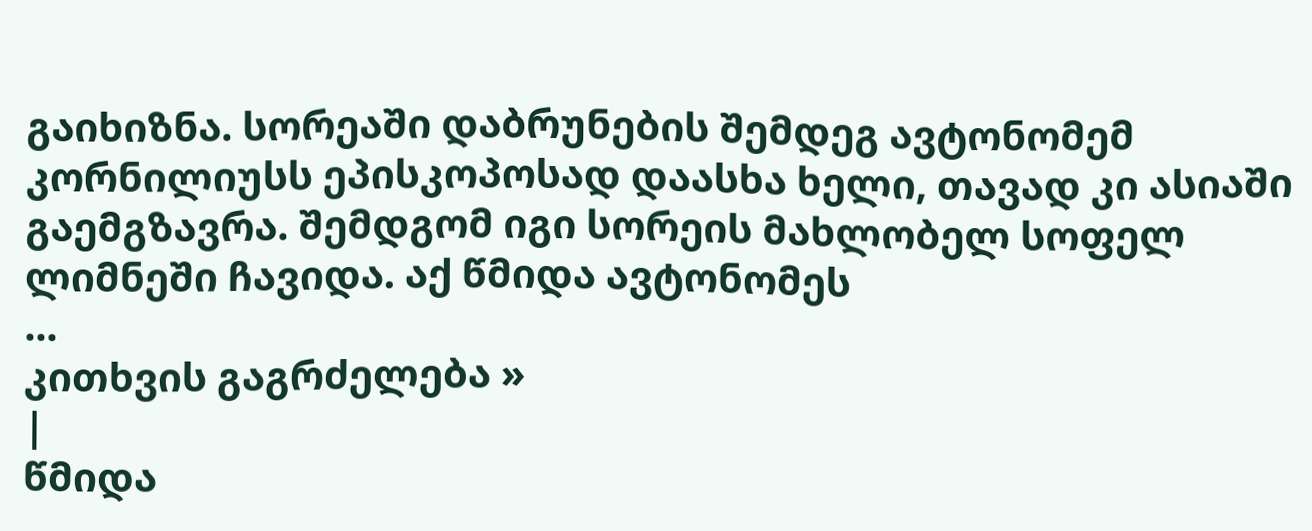გაიხიზნა. სორეაში დაბრუნების შემდეგ ავტონომემ კორნილიუსს ეპისკოპოსად დაასხა ხელი, თავად კი ასიაში გაემგზავრა. შემდგომ იგი სორეის მახლობელ სოფელ ლიმნეში ჩავიდა. აქ წმიდა ავტონომეს
...
კითხვის გაგრძელება »
|
წმიდა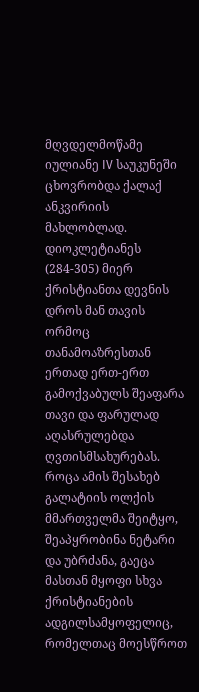მღვდელმოწამე იულიანე IV საუკუნეში ცხოვრობდა ქალაქ ანკვირიის მახლობლად. დიოკლეტიანეს (284-305) მიერ ქრისტიანთა დევნის დროს მან თავის ორმოც თანამოაზრესთან ერთად ერთ-ერთ გამოქვაბულს შეაფარა თავი და ფარულად აღასრულებდა ღვთისმსახურებას. როცა ამის შესახებ გალატიის ოლქის მმართველმა შეიტყო, შეაპყრობინა ნეტარი და უბრძანა, გაეცა მასთან მყოფი სხვა ქრისტიანების ადგილსამყოფელიც, რომელთაც მოესწროთ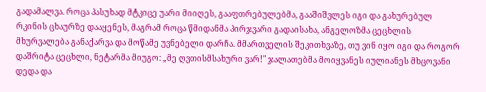გადამალვა. როცა პასუხად მტკიცე უარი მიიღეს, გააფთრებულებმა, გააშიშვლეს იგი და გახურებულ რკინის ცხაურზე დააყენეს, მაგრამ როცა წმიდანმა პირჯვარი გადაისახა, ანგელოზმა ცეცხლის მხურვალება განაქარვა და მოწამე უვნებელი დარჩა. მმართველის შეკითხვაზე, თუ ვინ იყო იგი და როგორ დაშრიტა ცეცხლი, ნეტარმა მიუგო: „მე ღვთისმსახური ვარ!" ჯალათებმა მოიყვანეს იულიანეს მხცოვანი დედა და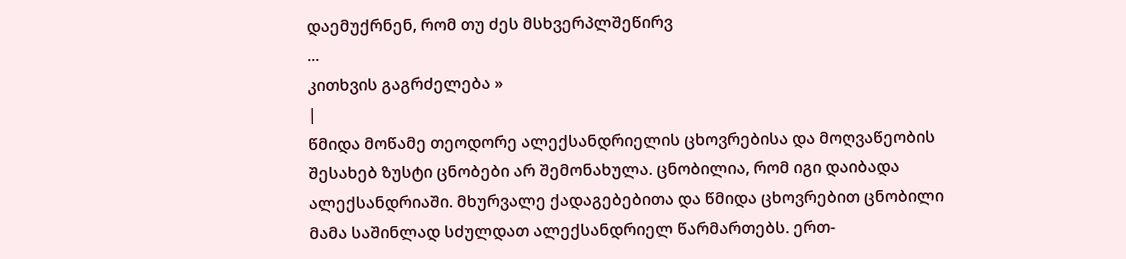დაემუქრნენ, რომ თუ ძეს მსხვერპლშეწირვ
...
კითხვის გაგრძელება »
|
წმიდა მოწამე თეოდორე ალექსანდრიელის ცხოვრებისა და მოღვაწეობის შესახებ ზუსტი ცნობები არ შემონახულა. ცნობილია, რომ იგი დაიბადა ალექსანდრიაში. მხურვალე ქადაგებებითა და წმიდა ცხოვრებით ცნობილი მამა საშინლად სძულდათ ალექსანდრიელ წარმართებს. ერთ-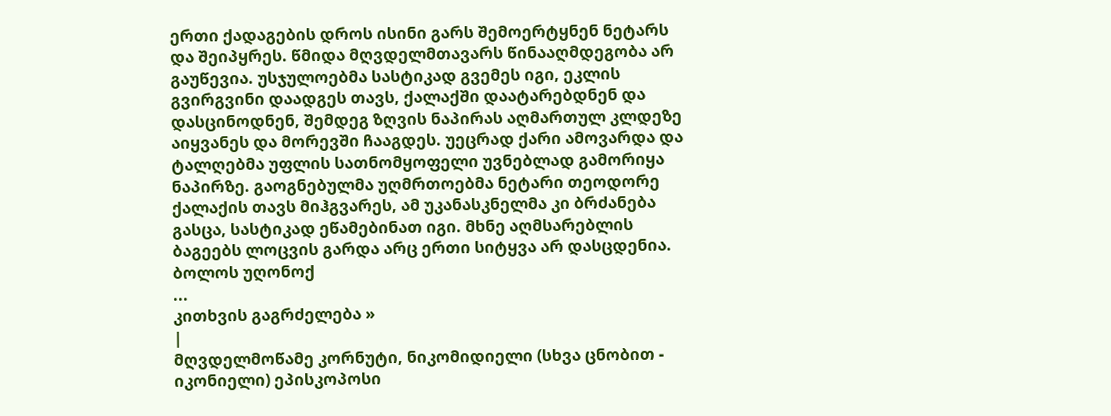ერთი ქადაგების დროს ისინი გარს შემოერტყნენ ნეტარს და შეიპყრეს. წმიდა მღვდელმთავარს წინააღმდეგობა არ გაუწევია. უსჯულოებმა სასტიკად გვემეს იგი, ეკლის გვირგვინი დაადგეს თავს, ქალაქში დაატარებდნენ და დასცინოდნენ, შემდეგ ზღვის ნაპირას აღმართულ კლდეზე აიყვანეს და მორევში ჩააგდეს. უეცრად ქარი ამოვარდა და ტალღებმა უფლის სათნომყოფელი უვნებლად გამორიყა ნაპირზე. გაოგნებულმა უღმრთოებმა ნეტარი თეოდორე ქალაქის თავს მიჰგვარეს, ამ უკანასკნელმა კი ბრძანება გასცა, სასტიკად ეწამებინათ იგი. მხნე აღმსარებლის ბაგეებს ლოცვის გარდა არც ერთი სიტყვა არ დასცდენია. ბოლოს უღონოქ
...
კითხვის გაგრძელება »
|
მღვდელმოწამე კორნუტი, ნიკომიდიელი (სხვა ცნობით - იკონიელი) ეპისკოპოსი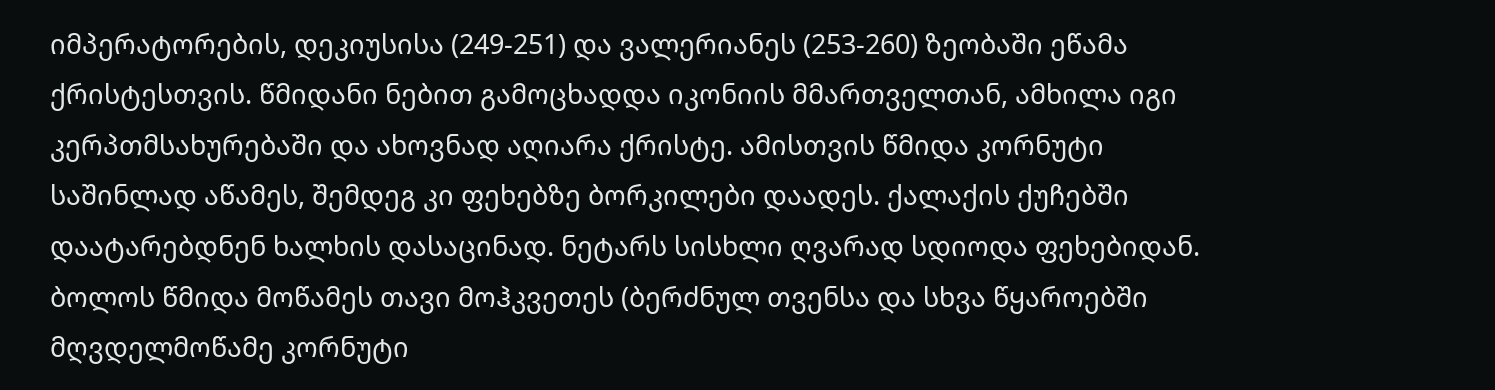იმპერატორების, დეკიუსისა (249-251) და ვალერიანეს (253-260) ზეობაში ეწამა ქრისტესთვის. წმიდანი ნებით გამოცხადდა იკონიის მმართველთან, ამხილა იგი კერპთმსახურებაში და ახოვნად აღიარა ქრისტე. ამისთვის წმიდა კორნუტი საშინლად აწამეს, შემდეგ კი ფეხებზე ბორკილები დაადეს. ქალაქის ქუჩებში დაატარებდნენ ხალხის დასაცინად. ნეტარს სისხლი ღვარად სდიოდა ფეხებიდან. ბოლოს წმიდა მოწამეს თავი მოჰკვეთეს (ბერძნულ თვენსა და სხვა წყაროებში მღვდელმოწამე კორნუტი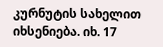კურნუტის სახელით იხსენიება. იხ. 17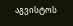აგვისტოს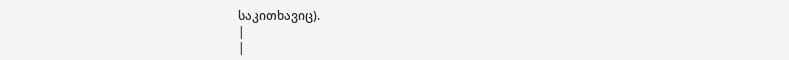საკითხავიც).
|
|